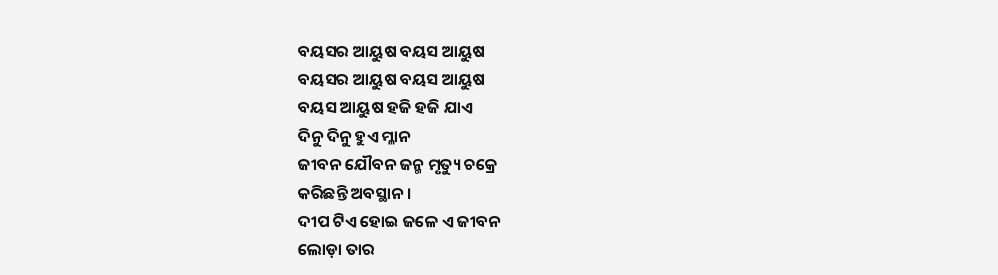ବୟସର ଆୟୁଷ ବୟସ ଆୟୁଷ
ବୟସର ଆୟୁଷ ବୟସ ଆୟୁଷ
ବୟସ ଆୟୁଷ ହଜି ହଜି ଯାଏ
ଦିନୁ ଦିନୁ ହୁଏ ମ୍ଳାନ
ଜୀବନ ଯୌବନ ଜନ୍ମ ମୃତ୍ୟୁ ଚକ୍ରେ
କରିଛନ୍ତି ଅବସ୍ଥାନ ।
ଦୀପ ଟିଏ ହୋଇ ଜଳେ ଏ ଜୀବନ
ଲୋଡ଼ା ତାର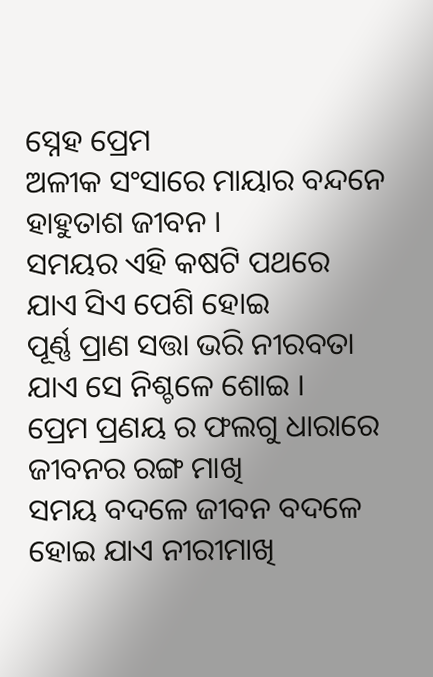ସ୍ନେହ ପ୍ରେମ
ଅଳୀକ ସଂସାରେ ମାୟାର ବନ୍ଦନେ
ହାହୁତାଶ ଜୀବନ ।
ସମୟର ଏହି କଷଟି ପଥରେ
ଯାଏ ସିଏ ପେଶି ହୋଇ
ପୂର୍ଣ୍ଣ ପ୍ରାଣ ସତ୍ତା ଭରି ନୀରବତା
ଯାଏ ସେ ନିଶ୍ଚଳେ ଶୋଇ ।
ପ୍ରେମ ପ୍ରଣୟ ର ଫଲଗୁ ଧାରାରେ
ଜୀବନର ରଙ୍ଗ ମାଖି
ସମୟ ବଦଳେ ଜୀବନ ବଦଳେ
ହୋଇ ଯାଏ ନୀରୀମାଖି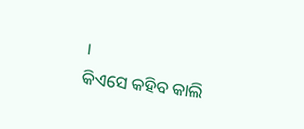।
କିଏସେ କହିବ କାଲି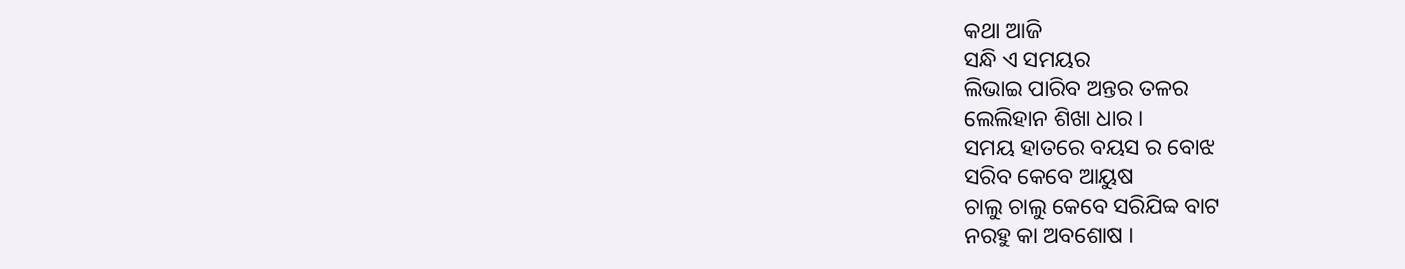କଥା ଆଜି
ସନ୍ଧି ଏ ସମୟର
ଲିଭାଇ ପାରିବ ଅନ୍ତର ତଳର
ଲେଲିହାନ ଶିଖା ଧାର ।
ସମୟ ହାତରେ ବୟସ ର ବୋଝ
ସରିବ କେବେ ଆୟୁଷ
ଚାଲୁ ଚାଲୁ କେବେ ସରିଯିବ୍ବ ବାଟ
ନରହୁ କା ଅବଶୋଷ ।